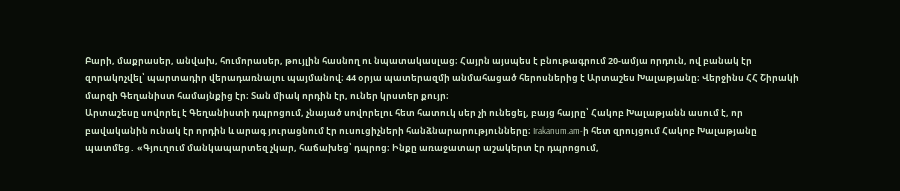Բարի, մաքրասեր, անվախ, հումորասեր, թույլին հասնող ու նպատակասլաց։ Հայրն այսպես է բնութագրում 20-ամյա որդուն, ով բանակ էր զորակոչվել՝ պարտադիր վերադառնալու պայմանով։ 44 օրյա պատերազմի անմահացած հերոսներից է Արտաշես Խալաթյանը։ Վերջինս ՀՀ Շիրակի մարզի Գեղանիստ համայնքից էր։ Տան միակ որդին էր, ուներ կրստեր քույր։
Արտաշեսը սովորել է Գեղանիստի դպրոցում, չնայած սովորելու հետ հատուկ սեր չի ունեցել, բայց հայրը՝ Հակոբ Խալաթյանն ասում է, որ բավականին ունակ էր որդին և արագ յուրացնում էր ուսուցիչների հանձնարարությունները։ Irakanum.am-ի հետ զրույցում Հակոբ Խալաթյանը պատմեց․ «Գյուղում մանկապարտեզ չկար, հաճախեց՝ դպրոց։ Ինքը առաջատար աշակերտ էր դպրոցում,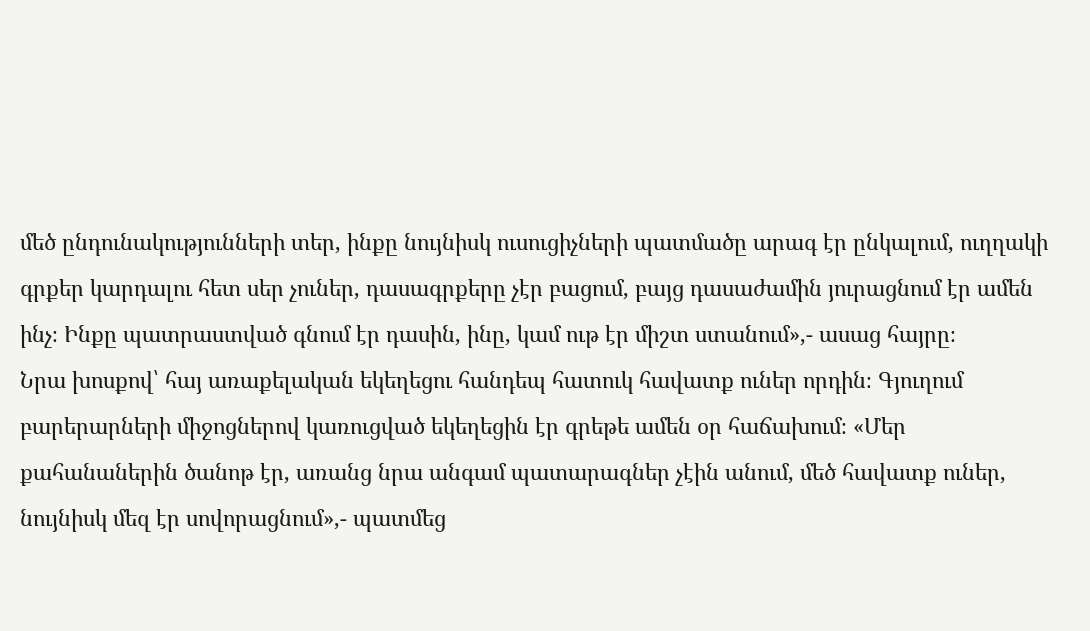մեծ ընդունակությունների տեր, ինքը նույնիսկ ուսուցիչների պատմածը արագ էր ընկալում, ուղղակի գրքեր կարդալու հետ սեր չուներ, դասագրքերը չէր բացում, բայց դասաժամին յուրացնում էր ամեն ինչ։ Ինքը պատրաստված գնում էր դասին, ինը, կամ ութ էր միշտ ստանում»,- ասաց հայրը։
Նրա խոսքով՝ հայ առաքելական եկեղեցու հանդեպ հատուկ հավատք ուներ որդին։ Գյուղում բարերարների միջոցներով կառուցված եկեղեցին էր գրեթե ամեն օր հաճախում։ «Մեր քահանաներին ծանոթ էր, առանց նրա անգամ պատարագներ չէին անում, մեծ հավատք ուներ, նույնիսկ մեզ էր սովորացնում»,- պատմեց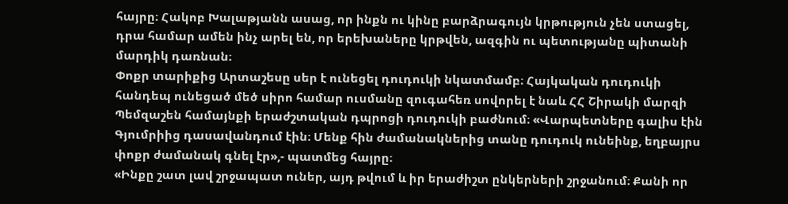հայրը։ Հակոբ Խալաթյանն ասաց, որ ինքն ու կինը բարձրագույն կրթություն չեն ստացել, դրա համար ամեն ինչ արել են, որ երեխաները կրթվեն, ազգին ու պետությանը պիտանի մարդիկ դառնան։
Փոքր տարիքից Արտաշեսը սեր է ունեցել դուդուկի նկատմամբ։ Հայկական դուդուկի հանդեպ ունեցած մեծ սիրո համար ուսմանը զուգահեռ սովորել է նաև ՀՀ Շիրակի մարզի Պեմզաշեն համայնքի երաժշտական դպրոցի դուդուկի բաժնում։ «Վարպետները գալիս էին Գյումրիից դասավանդում էին։ Մենք հին ժամանակներից տանը դուդուկ ունեինք, եղբայրս փոքր ժամանակ գնել էր»,- պատմեց հայրը։
«Ինքը շատ լավ շրջապատ ուներ, այդ թվում և իր երաժիշտ ընկերների շրջանում։ Քանի որ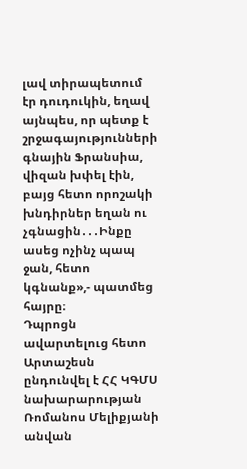լավ տիրապետում էր դուդուկին, եղավ այնպես, որ պետք է շրջագայությունների գնային Ֆրանսիա, վիզան խփել էին, բայց հետո որոշակի խնդիրներ եղան ու չգնացին․․․Ինքը ասեց ոչինչ պապ ջան, հետո կգնանք»,- պատմեց հայրը։
Դպրոցն ավարտելուց հետո Արտաշեսն ընդունվել է ՀՀ ԿԳՄՍ նախարարության Ռոմանոս Մելիքյանի անվան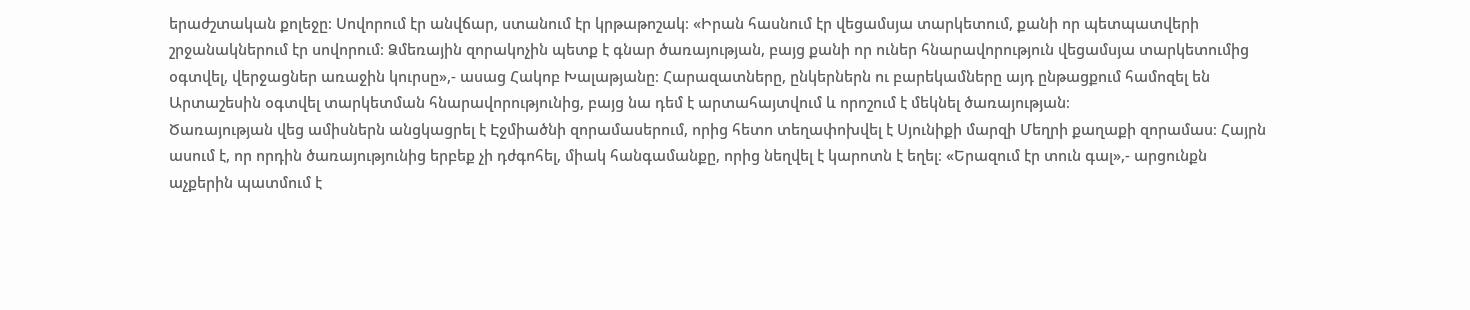երաժշտական քոլեջը։ Սովորում էր անվճար, ստանում էր կրթաթոշակ։ «Իրան հասնում էր վեցամսյա տարկետում, քանի որ պետպատվերի շրջանակներում էր սովորում։ Ձմեռային զորակոչին պետք է գնար ծառայության, բայց քանի որ ուներ հնարավորություն վեցամսյա տարկետումից օգտվել, վերջացներ առաջին կուրսը»,- ասաց Հակոբ Խալաթյանը։ Հարազատները, ընկերներն ու բարեկամները այդ ընթացքում համոզել են Արտաշեսին օգտվել տարկետման հնարավորությունից, բայց նա դեմ է արտահայտվում և որոշում է մեկնել ծառայության։
Ծառայության վեց ամիսներն անցկացրել է Էջմիածնի զորամասերում, որից հետո տեղափոխվել է Սյունիքի մարզի Մեղրի քաղաքի զորամաս։ Հայրն ասում է, որ որդին ծառայությունից երբեք չի դժգոհել, միակ հանգամանքը, որից նեղվել է կարոտն է եղել։ «Երազում էր տուն գալ»,- արցունքն աչքերին պատմում է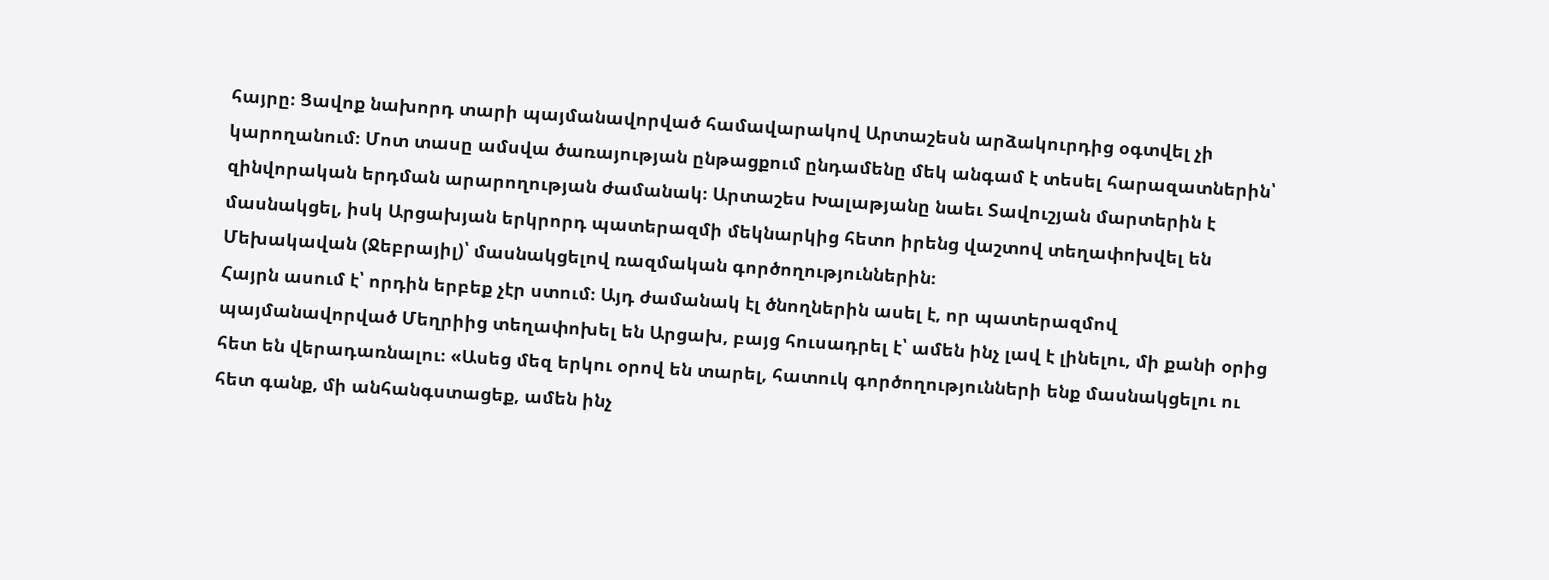հայրը։ Ցավոք նախորդ տարի պայմանավորված համավարակով Արտաշեսն արձակուրդից օգտվել չի կարողանում։ Մոտ տասը ամսվա ծառայության ընթացքում ընդամենը մեկ անգամ է տեսել հարազատներին՝ զինվորական երդման արարողության ժամանակ։ Արտաշես Խալաթյանը նաեւ Տավուշյան մարտերին է մասնակցել, իսկ Արցախյան երկրորդ պատերազմի մեկնարկից հետո իրենց վաշտով տեղափոխվել են Մեխակավան (Ջեբրայիլ)՝ մասնակցելով ռազմական գործողություններին։
Հայրն ասում է՝ որդին երբեք չէր ստում։ Այդ ժամանակ էլ ծնողներին ասել է, որ պատերազմով պայմանավորված Մեղրիից տեղափոխել են Արցախ, բայց հուսադրել է՝ ամեն ինչ լավ է լինելու, մի քանի օրից հետ են վերադառնալու։ «Ասեց մեզ երկու օրով են տարել, հատուկ գործողությունների ենք մասնակցելու ու հետ գանք, մի անհանգստացեք, ամեն ինչ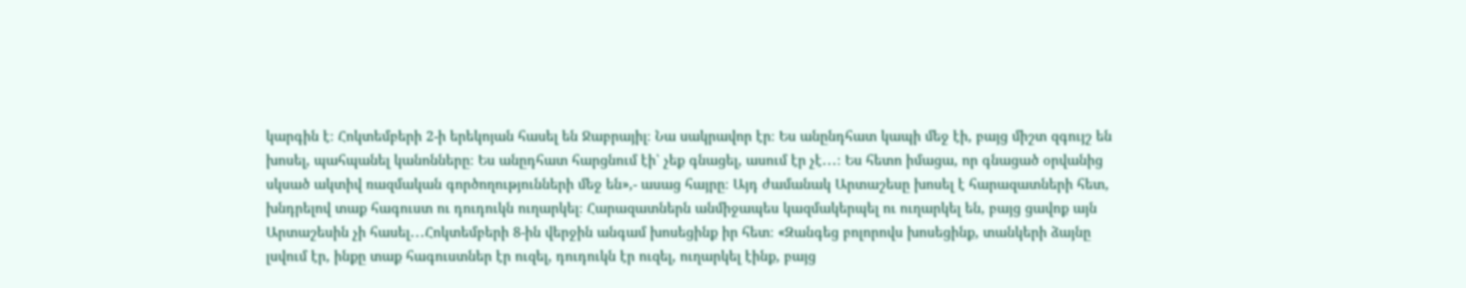կարգին է։ Հոկտեմբերի 2-ի երեկոյան հասել են Ջաբրայիլ։ Նա սակրավոր էր։ Ես անընդհատ կապի մեջ էի, բայց միշտ զգույշ են խոսել, պահպանել կանոնները։ Ես անըդհատ հարցնում էի՝ չեք գնացել, ասում էր չէ․․․։ Ես հետո իմացա, որ գնացած օրվանից սկսած ակտիվ ռազմական գործողությունների մեջ են»,- ասաց հայրը։ Այդ ժամանակ Արտաշեսը խոսել է հարազատների հետ, խնդրելով տաք հագուստ ու դուդուկն ուղարկել։ Հարազատներն անմիջապես կազմակերպել ու ուղարկել են, բայց ցավոք այն Արտաշեսին չի հասել․․․Հոկտեմբերի 8-ին վերջին անգամ խոսեցինք իր հետ։ «Զանգեց բոլորովս խոսեցինք, տանկերի ձայնը լսվում էր, ինքը տաք հագուստներ էր ուզել, դուդուկն էր ուզել, ուղարկել էինք, բայց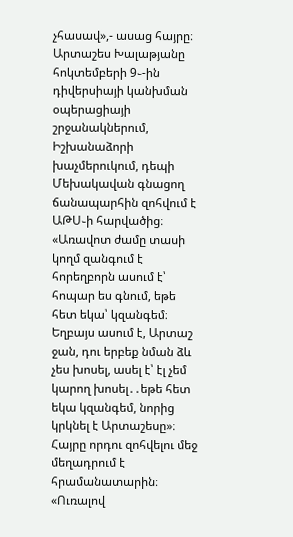չհասավ»,- ասաց հայրը։
Արտաշես Խալաթյանը հոկտեմբերի 9֊-ին դիվերսիայի կանխման օպերացիայի շրջանակներում, Իշխանաձորի խաչմերուկում, դեպի Մեխակավան գնացող ճանապարհին զոհվում է ԱԹՍ֊ի հարվածից։ «Առավոտ ժամը տասի կողմ զանգում է հորեղբորն ասում է՝ հոպար ես գնում, եթե հետ եկա՝ կզանգեմ։ Եղբայս ասում է, Արտաշ ջան, դու երբեք նման ձև չես խոսել, ասել է՝ էլ չեմ կարող խոսել․․եթե հետ եկա կզանգեմ, նորից կրկնել է Արտաշեսը»։ Հայրը որդու զոհվելու մեջ մեղադրում է հրամանատարին։ «Ուռալով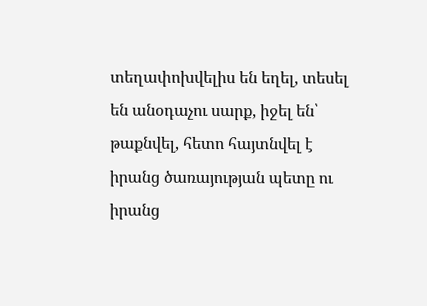տեղափոխվելիս են եղել, տեսել են անօդաչու սարք, իջել են՝ թաքնվել, հետո հայտնվել է իրանց ծառայության պետը ու իրանց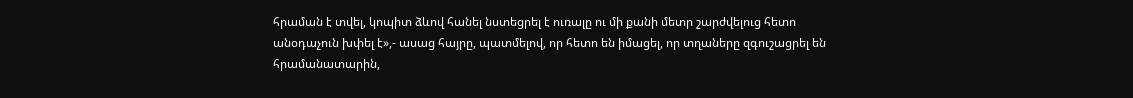հրաման է տվել, կոպիտ ձևով հանել նստեցրել է ուռալը ու մի քանի մետր շարժվելուց հետո անօդաչուն խփել է»,- ասաց հայրը, պատմելով, որ հետո են իմացել, որ տղաները զգուշացրել են հրամանատարին,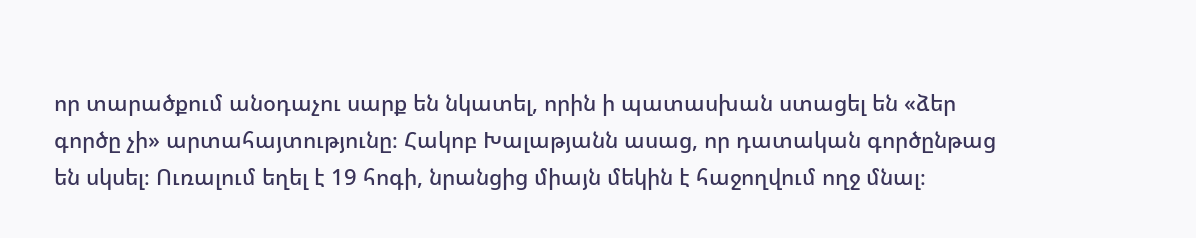որ տարածքում անօդաչու սարք են նկատել, որին ի պատասխան ստացել են «ձեր գործը չի» արտահայտությունը։ Հակոբ Խալաթյանն ասաց, որ դատական գործընթաց են սկսել։ Ուռալում եղել է 19 հոգի, նրանցից միայն մեկին է հաջողվում ողջ մնալ։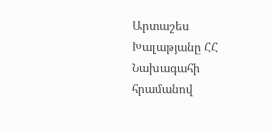Արտաշես Խալաթյանը ՀՀ Նախագահի հրամանով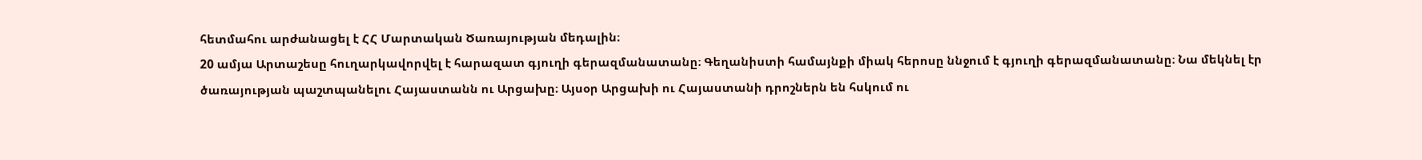հետմահու արժանացել է ՀՀ Մարտական Ծառայության մեդալին։
20 ամյա Արտաշեսը հուղարկավորվել է հարազատ գյուղի գերազմանատանը։ Գեղանիստի համայնքի միակ հերոսը ննջում է գյուղի գերազմանատանը։ Նա մեկնել էր ծառայության պաշտպանելու Հայաստանն ու Արցախը։ Այսօր Արցախի ու Հայաստանի դրոշներն են հսկում ու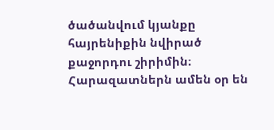ծածանվում կյանքը հայրենիքին նվիրած քաջորդու շիրիմին։ Հարազատներն ամեն օր են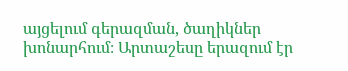այցելում գերազման, ծաղիկներ խոնարհում։ Արտաշեսը երազում էր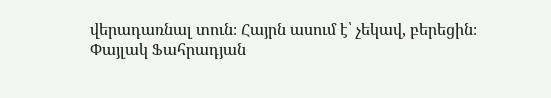վերադառնալ տուն։ Հայրն ասում է՝ չեկավ, բերեցին։
Փայլակ Ֆահրադյան